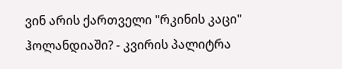ვინ არის ქართველი "რკინის კაცი" ჰოლანდიაში? - კვირის პალიტრა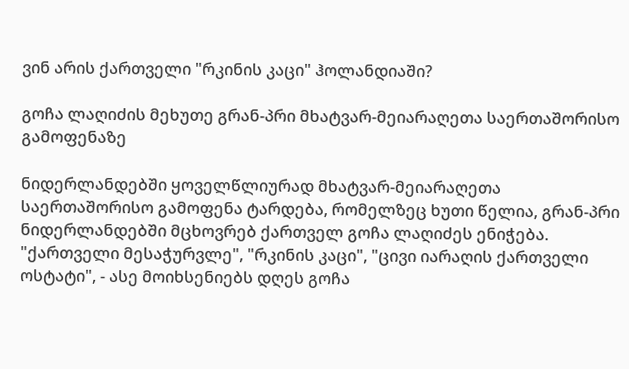ვინ არის ქართველი "რკინის კაცი" ჰოლანდიაში?

გოჩა ლაღიძის მეხუთე გრან-პრი მხატვარ-მეიარაღეთა საერთაშორისო გამოფენაზე

ნიდერლანდებში ყოველწლიურად მხატვარ-მეიარაღეთა საერთაშორისო გამოფენა ტარდება, რომელზეც ხუთი წელია, გრან-პრი ნიდერლანდებში მცხოვრებ ქართველ გოჩა ლაღიძეს ენიჭება. "ქართველი მესაჭურვლე", "რკინის კაცი", "ცივი იარაღის ქართველი ოსტატი", - ასე მოიხსენიებს დღეს გოჩა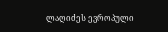ლაღიძეს ევროპული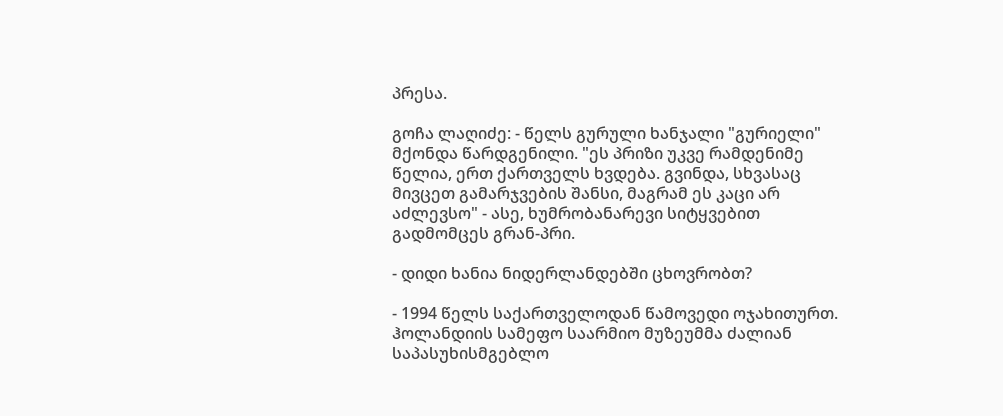პრესა.

გოჩა ლაღიძე: - წელს გურული ხანჯალი "გურიელი" მქონდა წარდგენილი. "ეს პრიზი უკვე რამდენიმე წელია, ერთ ქართველს ხვდება. გვინდა, სხვასაც მივცეთ გამარჯვების შანსი, მაგრამ ეს კაცი არ აძლევსო" - ასე, ხუმრობანარევი სიტყვებით გადმომცეს გრან-პრი.

- დიდი ხანია ნიდერლანდებში ცხოვრობთ?

- 1994 წელს საქართველოდან წამოვედი ოჯახითურთ. ჰოლანდიის სამეფო საარმიო მუზეუმმა ძალიან საპასუხისმგებლო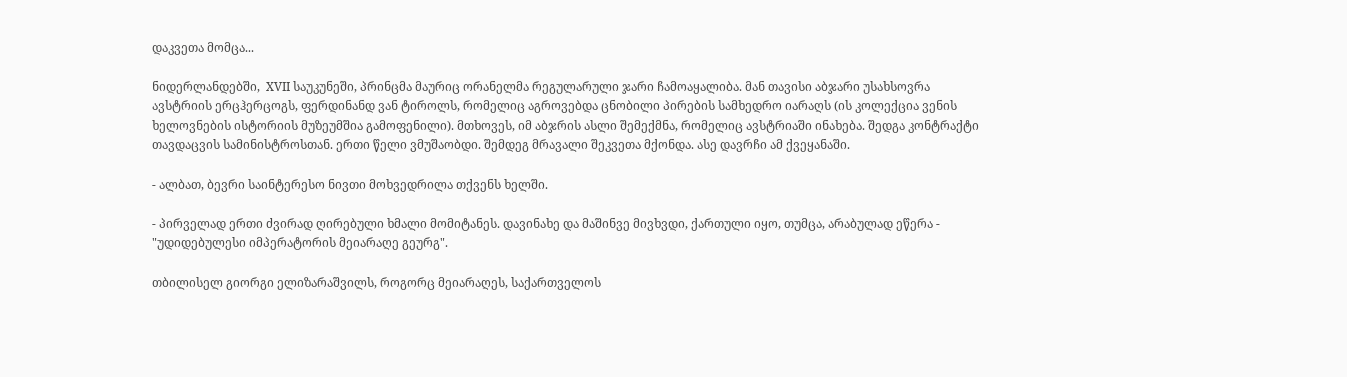დაკვეთა მომცა...

ნიდერლანდებში,  XVII საუკუნეში, პრინცმა მაურიც ორანელმა რეგულარული ჯარი ჩამოაყალიბა. მან თავისი აბჯარი უსახსოვრა ავსტრიის ერცჰერცოგს, ფერდინანდ ვან ტიროლს, რომელიც აგროვებდა ცნობილი პირების სამხედრო იარაღს (ის კოლექცია ვენის ხელოვნების ისტორიის მუზეუმშია გამოფენილი). მთხოვეს, იმ აბჯრის ასლი შემექმნა, რომელიც ავსტრიაში ინახება. შედგა კონტრაქტი თავდაცვის სამინისტროსთან. ერთი წელი ვმუშაობდი. შემდეგ მრავალი შეკვეთა მქონდა. ასე დავრჩი ამ ქვეყანაში.

- ალბათ, ბევრი საინტერესო ნივთი მოხვედრილა თქვენს ხელში.

- პირველად ერთი ძვირად ღირებული ხმალი მომიტანეს. დავინახე და მაშინვე მივხვდი, ქართული იყო, თუმცა, არაბულად ეწერა - "უდიდებულესი იმპერატორის მეიარაღე გეურგ".

თბილისელ გიორგი ელიზარაშვილს, როგორც მეიარაღეს, საქართველოს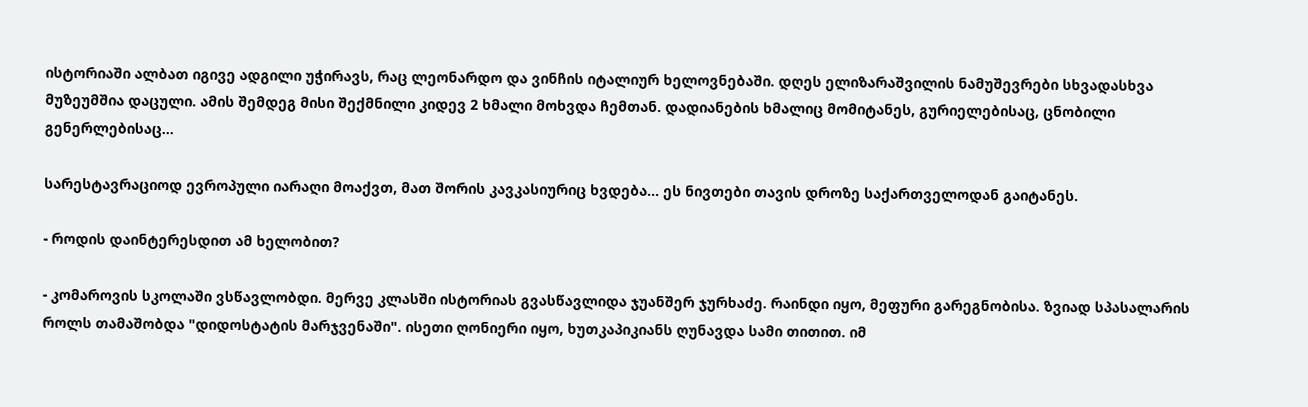ისტორიაში ალბათ იგივე ადგილი უჭირავს, რაც ლეონარდო და ვინჩის იტალიურ ხელოვნებაში. დღეს ელიზარაშვილის ნამუშევრები სხვადასხვა მუზეუმშია დაცული. ამის შემდეგ მისი შექმნილი კიდევ 2 ხმალი მოხვდა ჩემთან. დადიანების ხმალიც მომიტანეს, გურიელებისაც, ცნობილი გენერლებისაც...

სარესტავრაციოდ ევროპული იარაღი მოაქვთ, მათ შორის კავკასიურიც ხვდება... ეს ნივთები თავის დროზე საქართველოდან გაიტანეს.

- როდის დაინტერესდით ამ ხელობით?

- კომაროვის სკოლაში ვსწავლობდი. მერვე კლასში ისტორიას გვასწავლიდა ჯუანშერ ჯურხაძე. რაინდი იყო, მეფური გარეგნობისა. ზვიად სპასალარის როლს თამაშობდა "დიდოსტატის მარჯვენაში". ისეთი ღონიერი იყო, ხუთკაპიკიანს ღუნავდა სამი თითით. იმ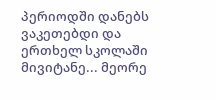პერიოდში დანებს ვაკეთებდი და ერთხელ სკოლაში მივიტანე... მეორე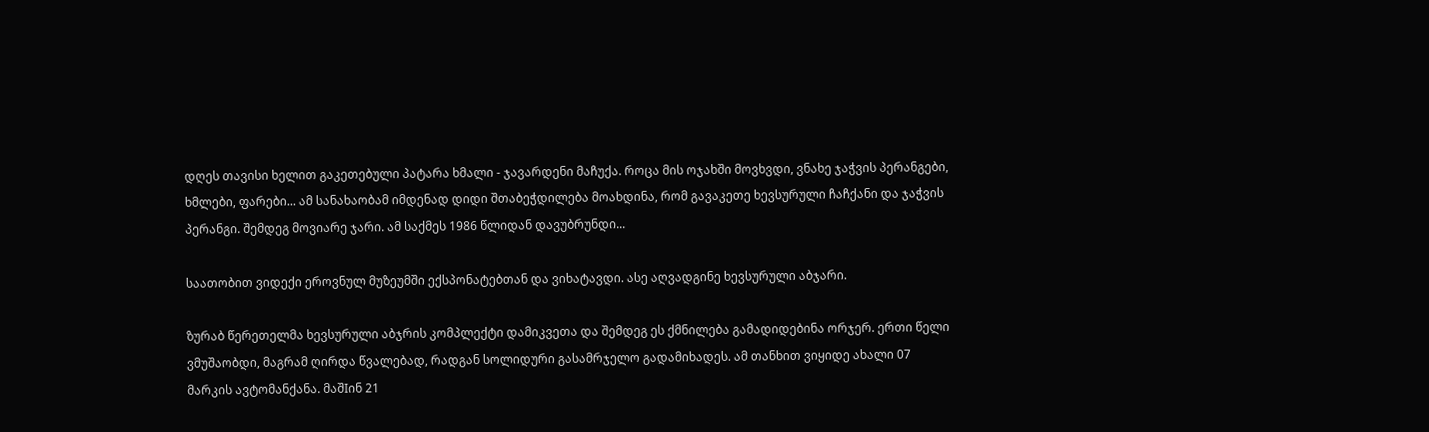დღეს თავისი ხელით გაკეთებული პატარა ხმალი - ჯავარდენი მაჩუქა. როცა მის ოჯახში მოვხვდი, ვნახე ჯაჭვის პერანგები, ხმლები, ფარები... ამ სანახაობამ იმდენად დიდი შთაბეჭდილება მოახდინა, რომ გავაკეთე ხევსურული ჩაჩქანი და ჯაჭვის პერანგი. შემდეგ მოვიარე ჯარი. ამ საქმეს 1986 წლიდან დავუბრუნდი...

საათობით ვიდექი ეროვნულ მუზეუმში ექსპონატებთან და ვიხატავდი. ასე აღვადგინე ხევსურული აბჯარი.

ზურაბ წერეთელმა ხევსურული აბჯრის კომპლექტი დამიკვეთა და შემდეგ ეს ქმნილება გამადიდებინა ორჯერ. ერთი წელი ვმუშაობდი, მაგრამ ღირდა წვალებად, რადგან სოლიდური გასამრჯელო გადამიხადეს. ამ თანხით ვიყიდე ახალი 07 მარკის ავტომანქანა. მაშIინ 21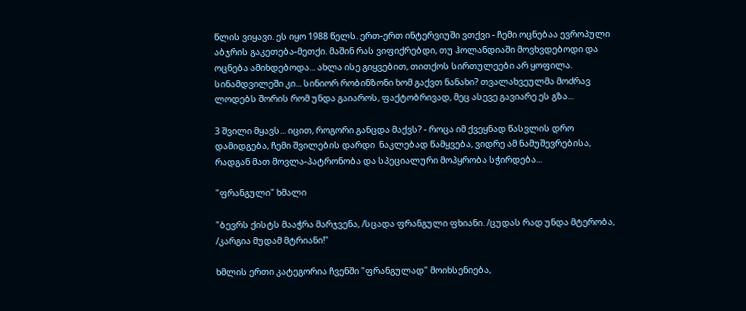წლის ვიყავი. ეს იყო 1988 წელს. ერთ-ერთ ინტერვიუში ვთქვი - ჩემი ოცნებაა ევროპული აბჯრის გაკეთება-მეთქი. მაშინ რას ვიფიქრებდი, თუ ჰოლანდიაში მოვხვდებოდი და ოცნება ამიხდებოდა... ახლა ისე გიყვებით, თითქოს სირთულეები არ ყოფილა. სინამდვილეში კი... სინიორ რობინზონი ხომ გაქვთ ნანახი? თვალახვეულმა მოძრავ ლოდებს შორის რომ უნდა გაიაროს, ფაქტობრივად, მეც ასევე გავიარე ეს გზა...

3 შვილი მყავს... იცით, როგორი განცდა მაქვს? - როცა იმ ქვეყნად წასვლის დრო დამიდგება, ჩემი შვილების დარდი  ნაკლებად წამყვება, ვიდრე ამ ნამუშევრებისა, რადგან მათ მოვლა-პატრონობა და სპეციალური მოპყრობა სჭირდება...

"ფრანგული" ხმალი

"ბევრს ქისტს მააჭრა მარჯვენა, /სცადა ფრანგული ფხიანი. /ცუდას რად უნდა მტერობა, /კარგია მუდამ მტრიანი!"

ხმლის ერთი კატეგორია ჩვენში "ფრანგულად" მოიხსენიება,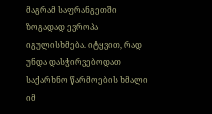მაგრამ საფრანგეთში ზოგადად ევროპა იგულისხმება. იტყვით, რად უნდა დასჭირვებოდათ საქარხნო წარმოების ხმალი იმ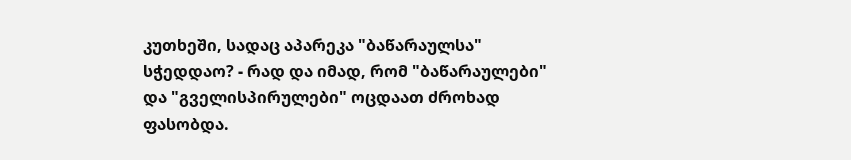კუთხეში, სადაც აპარეკა "ბაწარაულსა" სჭედდაო? - რად და იმად, რომ "ბაწარაულები" და "გველისპირულები" ოცდაათ ძროხად ფასობდა.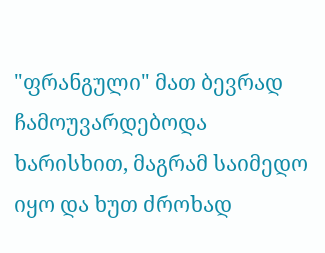"ფრანგული" მათ ბევრად ჩამოუვარდებოდა ხარისხით, მაგრამ საიმედო იყო და ხუთ ძროხად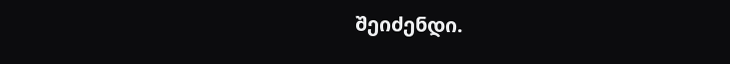შეიძენდი.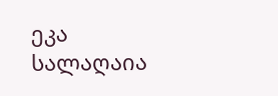ეკა სალაღაია